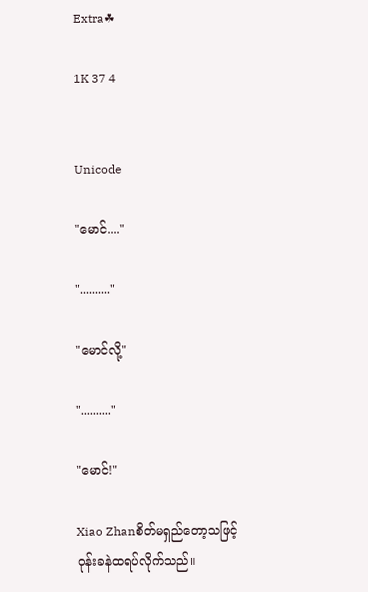Extra☘

1K 37 4


Unicode

"မောင်...."

".........."

"မောင်လို့"

".........."

"မောင်!"

Xiao Zhanစိတ်မရှည်တော့သဖြင့် ဝုန်းခနဲထရပ်လိုက်သည်။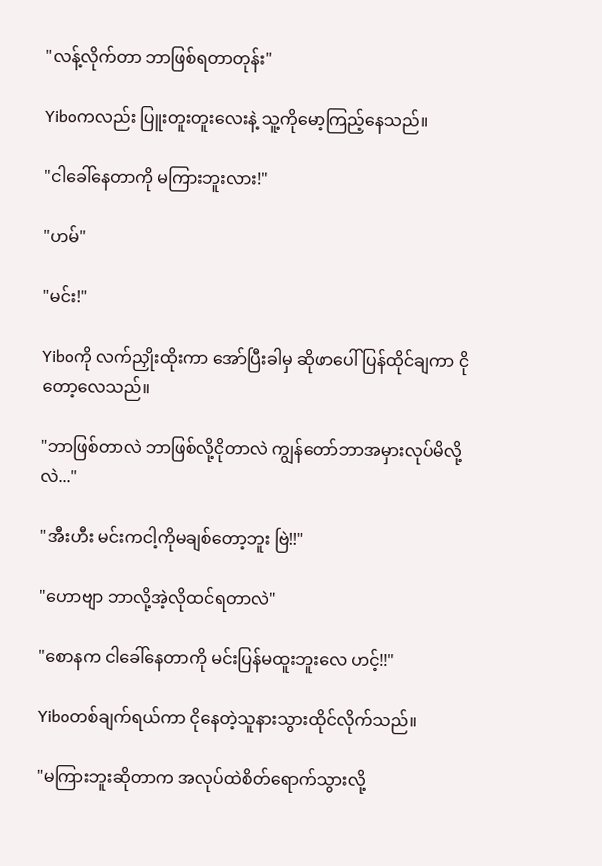"လန့်လိုက်တာ ဘာဖြစ်ရတာတုန်း"

Yiboကလည်း ပြူးတူးတူးလေးနဲ့ သူ့ကိုမော့ကြည့်နေသည်။

"ငါခေါ်နေတာကို မကြားဘူးလား!"

"ဟမ်"

"မင်း!"

Yiboကို လက်ညှိုးထိုးကာ အော်ပြီးခါမှ ဆိုဖာပေါ်ပြန်ထိုင်ချကာ ငိုတော့လေသည်။

"ဘာဖြစ်တာလဲ ဘာဖြစ်လို့ငိုတာလဲ ကျွန်တော်ဘာအမှားလုပ်မိလို့လဲ..."

"အီးဟီး မင်းကငါ့ကိုမချစ်တော့ဘူး ဗြဲ!!"

"ဟောဗျာ ဘာလို့အဲ့လိုထင်ရတာလဲ"

"စောနက ငါခေါ်နေတာကို မင်းပြန်မထူးဘူးလေ ဟင့်!!"

Yiboတစ်ချက်ရယ်ကာ ငိုနေတဲ့သူနားသွားထိုင်လိုက်သည်။

"မကြားဘူးဆိုတာက အလုပ်ထဲစိတ်ရောက်သွားလို့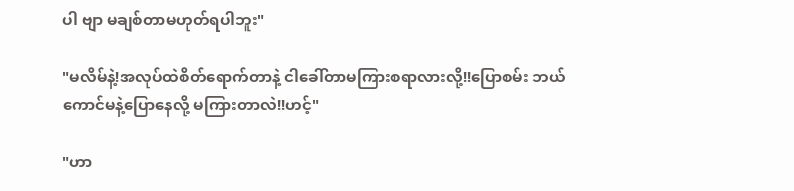ပါ ဗျာ မချစ်တာမဟုတ်ရပါဘူး"

"မလိမ်နဲ့!အလုပ်ထဲစိတ်ရောက်တာနဲ့ ငါခေါ်တာမကြားစရာလားလို့!!ပြောစမ်း ဘယ်ကောင်မနဲ့ပြောနေလို့ မကြားတာလဲ!!ဟင့်"

"ဟာ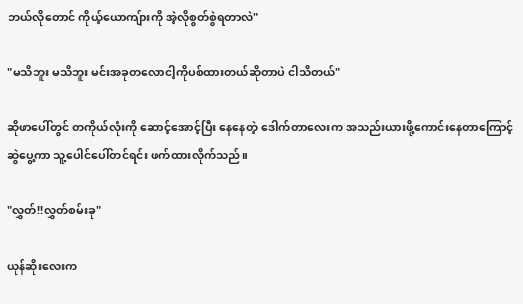ဘယ်လိုတောင် ကိုယ့်ယောကျ်ားကို အဲ့လိုစွတ်စွဲရတာလဲ"

"မသိဘူး မသိဘူး မင်းအခုတလောငါ့ကိုပစ်ထားတယ်ဆိုတာပဲ ငါသိတယ်"

ဆိုဖာပေါ်တွင် တကိုယ်လုံးကို ဆောင့်အောင့်ပြီး နေနေတဲ့ ဒေါက်တာလေးက အသည်းယားဖို့ကောင်းနေတာကြောင့် ဆွဲပွေ့ကာ သူ့ပေါင်ပေါ်တင်ရင်း ဖက်ထားလိုက်သည်။

"လွှတ်!!လွှတ်စမ်းခု"

ယုန်ဆိုးလေးက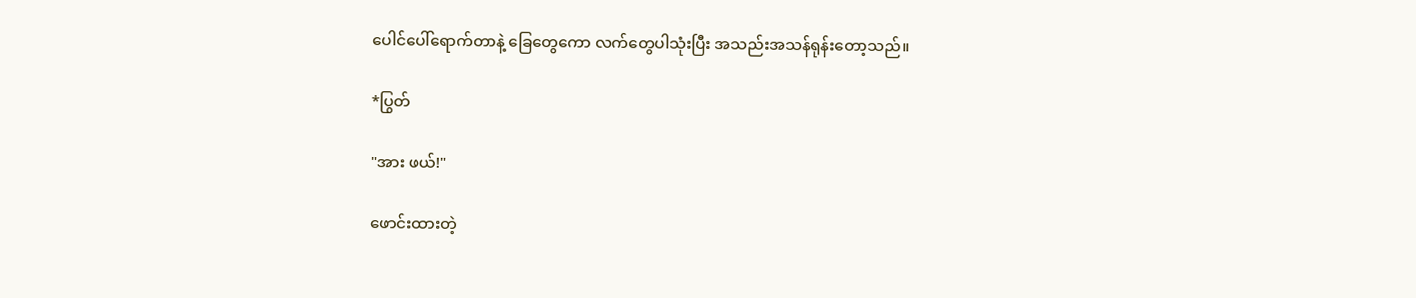ပေါင်ပေါ်ရောက်တာနဲ့ ခြေတွေကော လက်တွေပါသုံးပြီး အသည်းအသန်ရုန်းတော့သည်။

*ပြွတ်

"အား ဖယ်!"

ဖောင်းထားတဲ့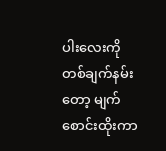ပါးလေးကို တစ်ချက်နမ်းတော့ မျက်စောင်းထိုးကာ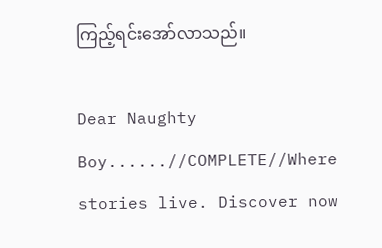ကြည့်ရင်းအော်လာသည်။

Dear Naughty Boy......//COMPLETE//Where stories live. Discover now